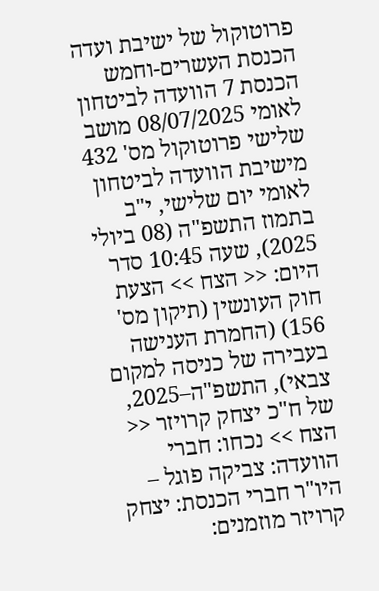פרוטוקול של ישיבת ועדה הכנסת העשרים-וחמש הכנסת 7 הוועדה לביטחון לאומי 08/07/2025 מושב שלישי פרוטוקול מס' 432 מישיבת הוועדה לביטחון לאומי יום שלישי, י"ב בתמוז התשפ"ה (08 ביולי 2025), שעה 10:45 סדר היום: << הצח >> הצעת חוק העונשין (תיקון מס' 156) (החמרת הענישה בעבירה של כניסה למקום צבאי), התשפ"ה–2025, של ח"כ יצחק קרויזר << הצח >> נכחו: חברי הוועדה: צביקה פוגל – היו"ר חברי הכנסת: יצחק קרויזר מוזמנים: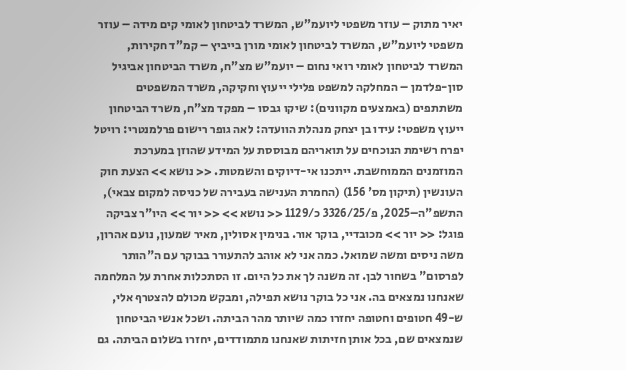יאיר מתוק – עוזר משפטי ליועמ"ש, המשרד לביטחון לאומי קים מידה – עוזר משפטי ליועמ"ש, המשרד לביטחון לאומי מורן בייביץ – קמ"ד חקירות, המשרד לביטחון לאומי רואי נחום – יועמ"ש מצ"ח, משרד הביטחון אביגיל סון-פלדמן – המחלקה למשפט פלילי ייעוץ וחקיקה, משרד המשפטים משתתפים (באמצעים מקוונים): שיקו גבסו – מפקד מצ"ח, משרד הביטחון ייעוץ משפטי: עידו בן יצחק מנהלת הוועדה: לאה גופר רישום פרלמנטרי: רויטל יפרח רשימת הנוכחים על תואריהם מבוססת על המידע שהוזן במערכת המוזמנים הממוחשבת. ייתכנו אי-דיוקים והשמטות. << נושא >> הצעת חוק העונשין (תיקון מס' 156) (החמרת הענישה בעבירה של כניסה למקום צבאי), התשפ"ה–2025, פ/3326/25 כ/1129 << נושא >> << יור >> היו"ר צביקה פוגל: << יור >> מכובדיי, בוקר אור. בנימין אסולין, מאיר שמעון, נועם אהרון, משה ניסים ומשה שמואל. כמה אני לא אוהב להתעורר בבוקר עם ה"הותר לפרסום" בשחור לבן. זה משנה לך את כל היום. זו הסתכלות אחרת על המלחמה שאנחנו נמצאים בה. אני כל בוקר נושא תפילה, ומבקש מכולם להצטרף אלי, ש-49 חטופים וחטופה יחזרו כמה שיותר מהר הביתה. ושכל אנשי הביטחון שנמצאים שם, בכל אותן חזיתות שאנחנו מתמודדים, יחזרו בשלום הביתה. גם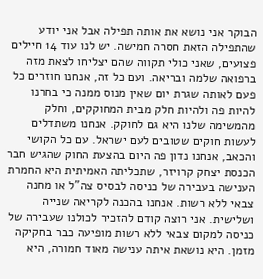הבוקר אני נושא את אותה תפילה אבל אני יודע שהתפילה הזאת חסרה חמישה. יש לנו עוד 14 חיילים פצועים, שאני כולי תקווה שהם יצליחו לצאת מזה ברפואה שלמה ובריאה. ועם כל זה, אנחנו חוזרים כל פעם לאותה שגרת יום שאין מנוס ממנה כי בחרנו להיות פה ולהיות חלק מבית המחוקקים, וחלק מהמשימה שלנו היא גם לחוקק. אנחנו משתדלים לעשות חוקים שטובים לעם ישראל. עם כל הקושי והכאב, אנחנו נדון פה היום בהצעת החוק שהגיש חבר הכנסת יצחק קרויזר, שתכליתה האמיתית היא החמרת הענישה בעבירה של כניסה לבסיס צה"ל או מחנה צבאי ללא רשות. אנחנו בהכנה לקריאה שנייה ושלישית. אני רוצה קודם להזכיר לכולנו שעבירה של כניסה למקום צבאי ללא רשות מופיעה כבר בחקיקה מזמן. היא נושאת איתה ענישה מאוד חמורה, היא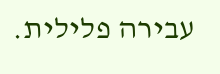עבירה פלילית.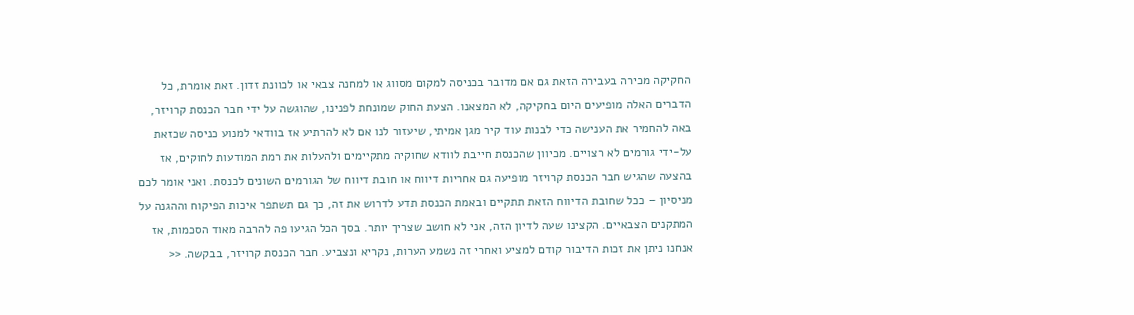החקיקה מכירה בעבירה הזאת גם אם מדובר בכניסה למקום מסווג או למחנה צבאי או לכוונת זדון. זאת אומרת, כל הדברים האלה מופיעים היום בחקיקה, לא המצאנו. הצעת החוק שמונחת לפנינו, שהוגשה על ידי חבר הכנסת קרויזר, באה להחמיר את הענישה כדי לבנות עוד קיר מגן אמיתי, שיעזור לנו אם לא להרתיע אז בוודאי למנוע כניסה שכזאת על-ידי גורמים לא רצויים. מכיוון שהכנסת חייבת לוודא שחוקיה מתקיימים ולהעלות את רמת המודעות לחוקים, אז בהצעה שהגיש חבר הכנסת קרויזר מופיעה גם אחריות דיווח או חובת דיווח של הגורמים השונים לכנסת. ואני אומר לכם מניסיון – ככל שחובת הדיווח הזאת תתקיים ובאמת הכנסת תדע לדרוש את זה, כך גם תשתפר איכות הפיקוח וההגנה על המתקנים הצבאיים. הקצינו שעה לדיון הזה, אני לא חושב שצריך יותר. בסך הכל הגיעו פה להרבה מאוד הסכמות, אז אנחנו ניתן את זכות הדיבור קודם למציע ואחרי זה נשמע הערות, נקריא ונצביע. חבר הכנסת קרויזר, בבקשה. <<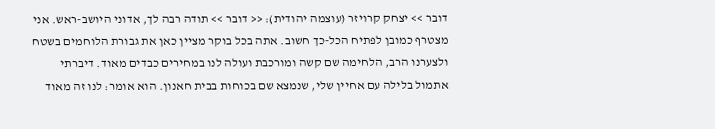דובר >> יצחק קרויזר (עוצמה יהודית): << דובר >> תודה רבה לך, אדוני היושב-ראש. אני מצטרף כמובן לפתיח הכל-כך חשוב. אתה בכל בוקר מציין כאן את גבורת הלוחמים בשטח ולצערנו הרב, הלחימה שם קשה ומורכבת ועולה לנו במחירים כבדים מאוד. דיברתי אתמול בלילה עם אחיין שלי, שנמצא שם בכוחות בבית חאנון. הוא אומר: לנו זה מאוד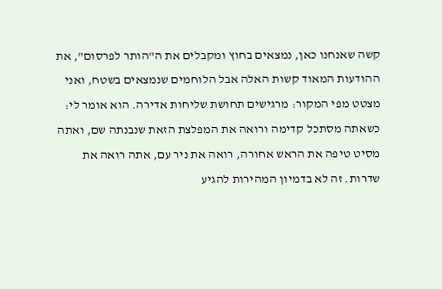קשה שאנחנו כאן, נמצאים בחוץ ומקבלים את ה"הותר לפרסום", את ההודעות המאוד קשות האלה אבל הלוחמים שנמצאים בשטח, ואני מצטט מפי המקור: מרגישים תחושת שליחות אדירה. הוא אומר לי: כשאתה מסתכל קדימה ורואה את המפלצת הזאת שנבנתה שם, ואתה מסיט טיפה את הראש אחורה, רואה את ניר עם, אתה רואה את שדרות. זה לא בדמיון המהירות להגיע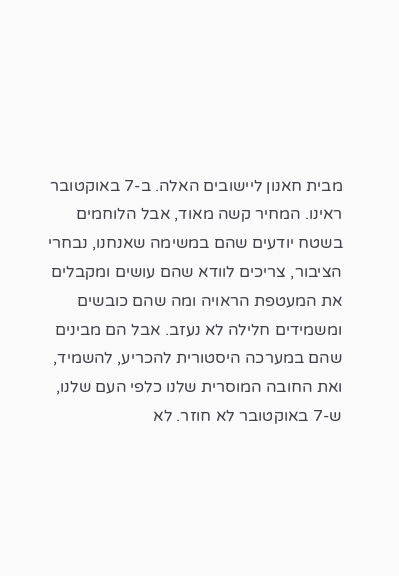מבית חאנון ליישובים האלה. ב-7 באוקטובר ראינו. המחיר קשה מאוד, אבל הלוחמים בשטח יודעים שהם במשימה שאנחנו, נבחרי הציבור, צריכים לוודא שהם עושים ומקבלים את המעטפת הראויה ומה שהם כובשים ומשמידים חלילה לא נעזב. אבל הם מבינים שהם במערכה היסטורית להכריע, להשמיד, ואת החובה המוסרית שלנו כלפי העם שלנו, ש-7 באוקטובר לא חוזר. לא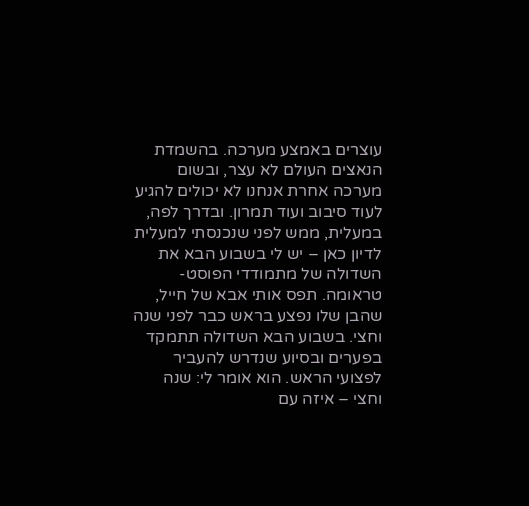עוצרים באמצע מערכה. בהשמדת הנאצים העולם לא עצר, ובשום מערכה אחרת אנחנו לא יכולים להגיע לעוד סיבוב ועוד תמרון. ובדרך לפה, במעלית, ממש לפני שנכנסתי למעלית לדיון כאן – יש לי בשבוע הבא את השדולה של מתמודדי הפוסט-טראומה. תפס אותי אבא של חייל, שהבן שלו נפצע בראש כבר לפני שנה וחצי. בשבוע הבא השדולה תתמקד בפערים ובסיוע שנדרש להעביר לפצועי הראש. הוא אומר לי: שנה וחצי – איזה עם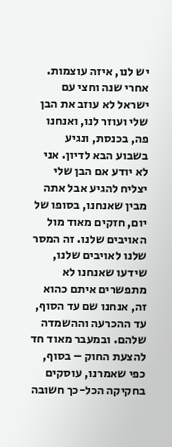יש לנו, איזה עוצמות. אחרי שנה וחצי עם ישראל לא עוזב את הבן שלי ועוזר לנו, ואנחנו פה, בכנסת, ונגיע בשבוע הבא לדיון. אני לא יודע אם הבן שלי יצליח להגיע אבל אתה מבין שאנחנו, בסופו של יום, חזקים מאוד מול האויבים שלנו. זה המסר שלנו לאויבים שלנו, שידעו שאנחנו לא מתפשרים איתם כהוא זה, אנחנו שם עד הסוף, עד ההכרעה וההשמדה שלהם. ובמעבר מאוד חד להצעת החוק – בסוף, כפי שאמרנו, עוסקים בחקיקה הכל-כך חשובה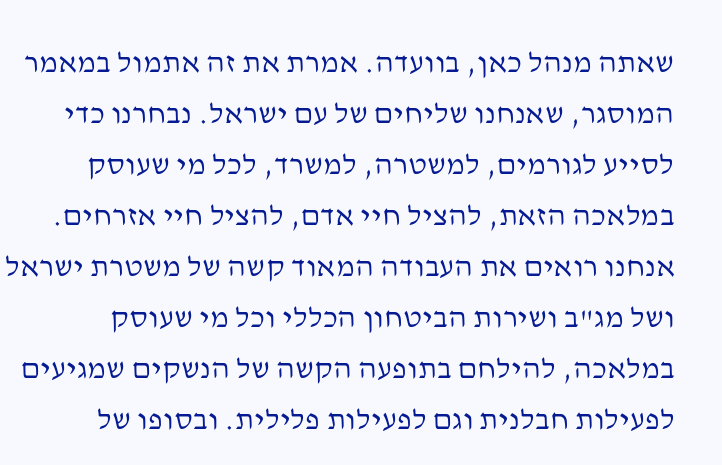שאתה מנהל כאן, בוועדה. אמרת את זה אתמול במאמר המוסגר, שאנחנו שליחים של עם ישראל. נבחרנו כדי לסייע לגורמים, למשטרה, למשרד, לכל מי שעוסק במלאכה הזאת, להציל חיי אדם, להציל חיי אזרחים. אנחנו רואים את העבודה המאוד קשה של משטרת ישראל ושל מג"ב ושירות הביטחון הכללי וכל מי שעוסק במלאכה, להילחם בתופעה הקשה של הנשקים שמגיעים לפעילות חבלנית וגם לפעילות פלילית. ובסופו של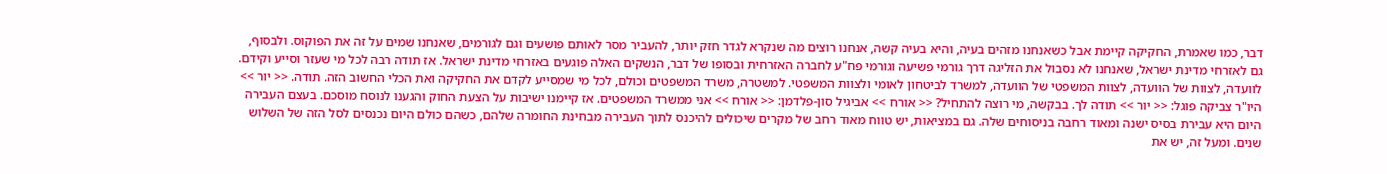דבר, כמו שאמרת, החקיקה קיימת אבל כשאנחנו מזהים בעיה, והיא בעיה קשה, אנחנו רוצים מה שנקרא לגדר חזק יותר, להעביר מסר לאותם פושעים וגם לגורמים, שאנחנו שמים על זה את הפוקוס. ולבסוף, גם לאזרחי מדינת ישראל, שאנחנו לא נסבול את הזליגה דרך גורמי פשיעה וגורמי פח"ע לחברה האזרחית ובסופו של דבר, הנשקים האלה פוגעים באזרחי מדינת ישראל. אז תודה רבה לכל מי שעזר וסייע וקידם. לוועדה, לצוות של הוועדה, לצוות המשפטי של הוועדה, למשרד לביטחון לאומי ולצוות המשפטי. למשטרה, משרד המשפטים וכולם, לכל מי שמסייע לקדם את החקיקה ואת הכלי החשוב הזה. תודה. << יור >> היו"ר צביקה פוגל: << יור >> תודה לך. בבקשה, מי רוצה להתחיל? << אורח >> אביגיל סון-פלדמן: << אורח >> אני ממשרד המשפטים. אז קיימנו ישיבות על הצעת החוק והגענו לנוסח מוסכם. בעצם העבירה היום היא עבירת בסיס ישנה ומאוד רחבה בניסוחים שלה. גם במציאות, יש טווח מאוד רחב של מקרים שיכולים להיכנס לתוך העבירה מבחינת החומרה שלהם, כשהם כולם היום נכנסים לסל הזה של השלוש שנים. ומעל זה, יש את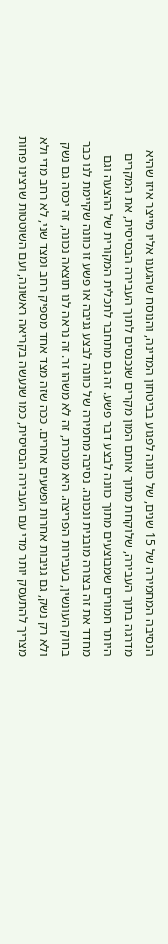הנסיבה המחמירה של 15 שנים, של כוונה לפגוע בביטחון המדינה, והנוסח שהגענו אליו מייצר איזו שהיא מדרגה בתוך העבירה, שלוקחת מתוך אותם המון מקרים שנכנסים לתוך העבירה הבסיסית, את המקרים היותר חמורים שמבוצעים מתוך כוונה לבצע דבר פשע. זה גם מתחבר לתכלית המקורית של ההצעה וגם מחדד את זה בצורה מובנית ונכונה. נסיבה מחמירה של כוונה לבצע גניבה או פשע זו כוונה שקיימת לנו כבר בחוק העונשין, בעבירות הפריצה. היא מוכרת, זה לא משהו זר. זה נראה לנו תוצאה נכונה, זה יכסה גם נשק ולא רק נשק, גם גניבות אחרות ופשעים אחרים. ככה שזה מצד אחד מספיק רחב ומצד שני, לא רחב מדי ולא מצריך להתעסק יותר מדי עם העבירה הבסיסית, כמו שנעשה בקריאה ראשונה, ועם השוטטות שרצינו פחות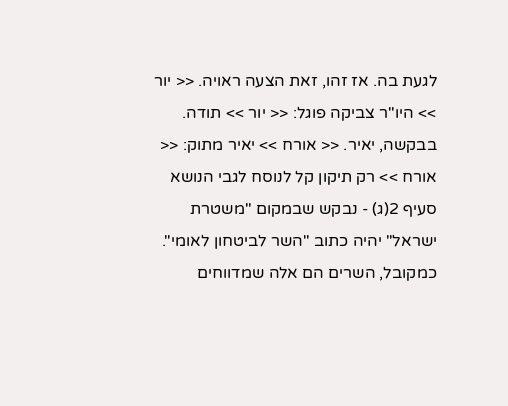לגעת בה. אז זהו, זאת הצעה ראויה. << יור >> היו"ר צביקה פוגל: << יור >> תודה. בבקשה, יאיר. << אורח >> יאיר מתוק: << אורח >> רק תיקון קל לנוסח לגבי הנושא סעיף 2(ג) - נבקש שבמקום "משטרת ישראל" יהיה כתוב "השר לביטחון לאומי". כמקובל, השרים הם אלה שמדווחים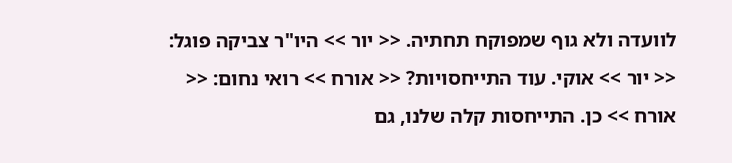לוועדה ולא גוף שמפוקח תחתיה. << יור >> היו"ר צביקה פוגל: << יור >> אוקי. עוד התייחסויות? << אורח >> רואי נחום: << אורח >> כן. התייחסות קלה שלנו, גם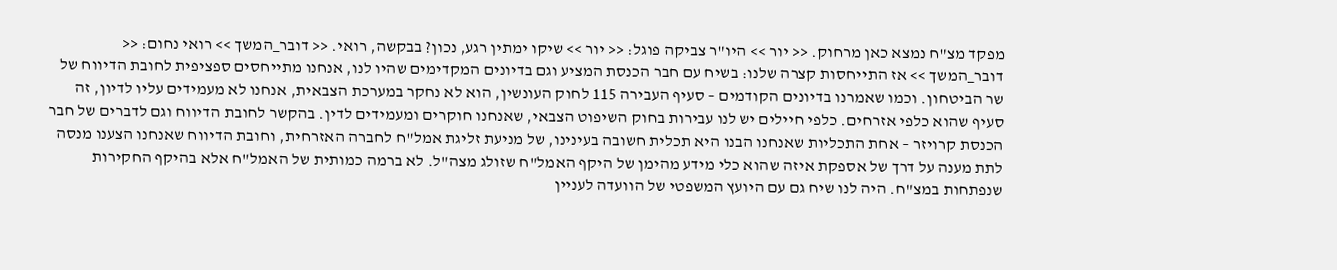מפקד מצ"ח נמצא כאן מרחוק. << יור >> היו"ר צביקה פוגל: << יור >> שיקו ימתין רגע, נכון? בבקשה, רואי. << דובר_המשך >> רואי נחום: << דובר_המשך >> אז התייחסות קצרה שלנו: בשיח עם חבר הכנסת המציע וגם בדיונים המקדימים שהיו לנו, אנחנו מתייחסים ספציפית לחובת הדיווח של שר הביטחון. וכמו שאמרנו בדיונים הקודמים – סעיף העבירה 115 לחוק העונשין, הוא לא נחקר במערכת הצבאית, אנחנו לא מעמידים עליו לדיון, זה סעיף שהוא כלפי אזרחים. כלפי חיילים יש לנו עבירות בחוק השיפוט הצבאי, שאנחנו חוקרים ומעמידים לדין. בהקשר לחובת הדיווח וגם לדברים של חבר הכנסת קרויזר – אחת התכליות שאנחנו הבנו היא תכלית חשובה בעינינו, של מניעת זליגת אמל"ח לחברה האזרחית, וחובת הדיווח שאנחנו הצענו מנסה לתת מענה על דרך של אספקת איזה שהוא כלי מידע מהימן של היקף האמל"ח שזולג מצה"ל. לא ברמה כמותית של האמל"ח אלא בהיקף החקירות שנפתחות במצ"ח. היה לנו שיח גם עם היועץ המשפטי של הוועדה לעניין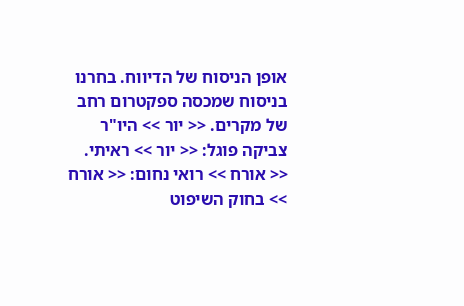אופן הניסוח של הדיווח. בחרנו בניסוח שמכסה ספקטרום רחב של מקרים. << יור >> היו"ר צביקה פוגל: << יור >> ראיתי. << אורח >> רואי נחום: << אורח >> בחוק השיפוט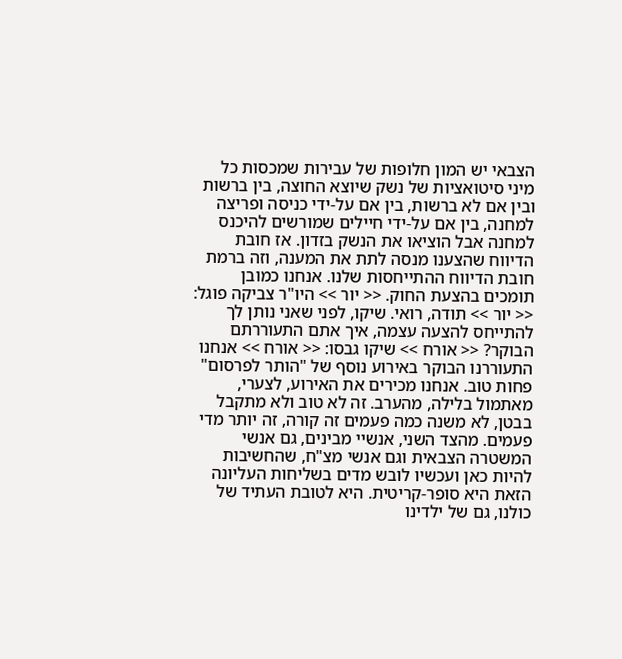הצבאי יש המון חלופות של עבירות שמכסות כל מיני סיטואציות של נשק שיוצא החוצה, בין ברשות ובין אם לא ברשות, בין אם על-ידי כניסה ופריצה למחנה, בין אם על-ידי חיילים שמורשים להיכנס למחנה אבל הוציאו את הנשק בזדון. אז חובת הדיווח שהצענו מנסה לתת את המענה, וזה ברמת חובת הדיווח ההתייחסות שלנו. אנחנו כמובן תומכים בהצעת החוק. << יור >> היו"ר צביקה פוגל: << יור >> תודה, רואי. שיקו, לפני שאני נותן לך להתייחס להצעה עצמה, איך אתם התעוררתם הבוקר? << אורח >> שיקו גבסו: << אורח >> אנחנו התעוררנו הבוקר באירוע נוסף של "הותר לפרסום" פחות טוב. אנחנו מכירים את האירוע, לצערי, מאתמול בלילה, מהערב. זה לא טוב ולא מתקבל בבטן, לא משנה כמה פעמים זה קורה, זה יותר מדי פעמים. מהצד השני, אנשיי מבינים, גם אנשי המשטרה הצבאית וגם אנשי מצ"ח, שהחשיבות להיות כאן ועכשיו לובש מדים בשליחות העליונה הזאת היא סופר-קריטית. היא לטובת העתיד של כולנו, גם של ילדינו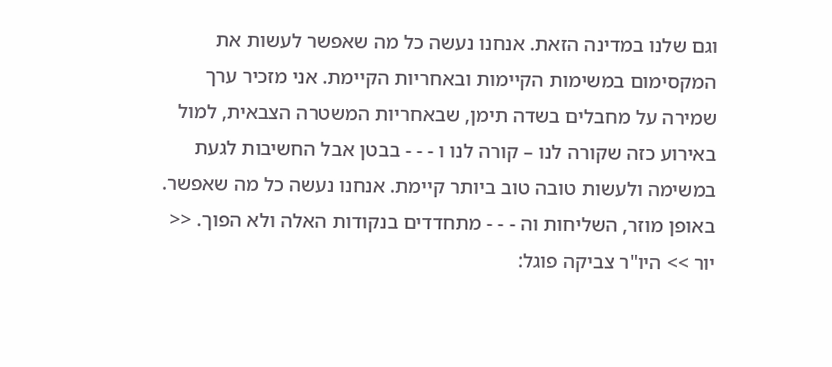וגם שלנו במדינה הזאת. אנחנו נעשה כל מה שאפשר לעשות את המקסימום במשימות הקיימות ובאחריות הקיימת. אני מזכיר ערך שמירה על מחבלים בשדה תימן, שבאחריות המשטרה הצבאית, למול באירוע כזה שקורה לנו – קורה לנו ו - - - בבטן אבל החשיבות לגעת במשימה ולעשות טובה טוב ביותר קיימת. אנחנו נעשה כל מה שאפשר. באופן מוזר, השליחות וה - - - מתחדדים בנקודות האלה ולא הפוך. << יור >> היו"ר צביקה פוגל: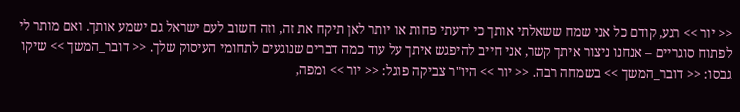<< יור >> רגע, קודם כל אני שמח ששאלתי אותך כי ידעתי פחות או יותר לאן תיקח את זה, וזה חשוב לעם ישראל גם ישמע אותך. ואם מותר לי לפתוח סוגריים – אנחנו ניצור איתך קשר, אני חייב להיפגש איתך על עוד כמה דברים שנוגעים לתחומי העיסוק שלך. << דובר_המשך >> שיקו גבסו: << דובר_המשך >> בשמחה רבה. << יור >> היו"ר צביקה פוגל: << יור >> ומפה,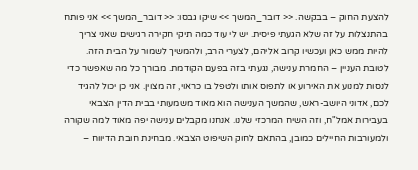להצעת החוק – בבקשה. << דובר_המשך >> שיקו גבסו: << דובר_המשך >> אני פותח בהתנצלות על זה שלא הגעתי פיסית. יש לי עוד כמה תיקי חקירה רגישים שאני צריך להיות ממש כאן ועכשיו קרוב אליהם, לצערי הרב, ולהמשיך לשמור על הבית הזה. לטובת העניין – החמרת ענישה, נגעתי בזה בפעם הקודמת. מבורך כל מה שאפשר כדי לנסות למנוע את האירוע או לתפוס אותו ולטפל בו כראוי, זה מצוין. אני כן יכול להגיד לכם, אדוני היושב-ראש, שהמשך הענישה הוא מאוד משמעותי בבית הדין הצבאי בעבירות אמל"ח, וזה השיח המרכזי שלנו. אנחנו מקבלים ענישה יפה מאוד למה שקורה ולמעורבות החיילים כמובן, בהתאם לחוק השיפוט הצבאי. מבחינת חובת הדיווח –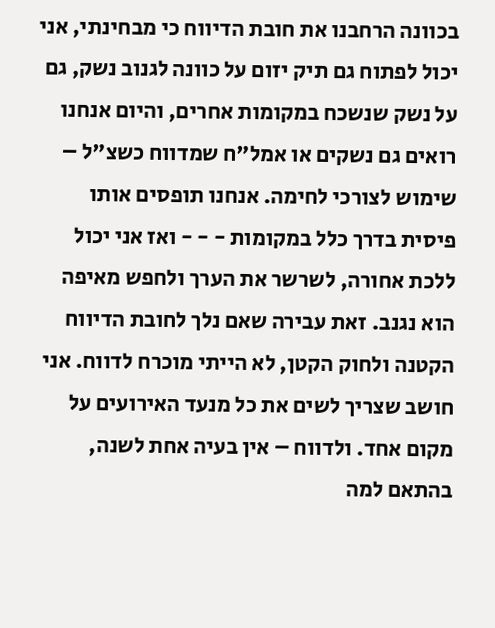בכוונה הרחבנו את חובת הדיווח כי מבחינתי, אני יכול לפתוח גם תיק יזום על כוונה לגנוב נשק, גם על נשק שנשכח במקומות אחרים, והיום אנחנו רואים גם נשקים או אמל"ח שמדווח כשצ"ל – שימוש לצורכי לחימה. אנחנו תופסים אותו פיסית בדרך כלל במקומות - - - ואז אני יכול ללכת אחורה, לשרשר את הערך ולחפש מאיפה הוא נגנב. זאת עבירה שאם נלך לחובת הדיווח הקטנה ולחוק הקטן, לא הייתי מוכרח לדווח. אני חושב שצריך לשים את כל מנעד האירועים על מקום אחד. ולדווח – אין בעיה אחת לשנה, בהתאם למה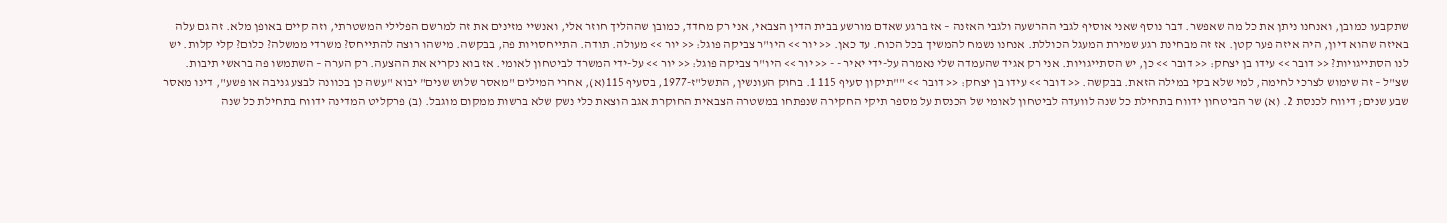שתקבעו כמובן, ואנחנו ניתן את כל מה שאפשר. דבר נוסף שאני אוסיף לגבי ההרשעה ולגבי האזנה – אז ברגע שאדם מורשע בבית הדין הצבאי, אני רק מחדד, כמובן שההליך חוזר אלי, ואנשיי מזינים את זה למרשם הפלילי המשטרתי, וזה קיים באופן מלא. זה גם עלה באיזה שהוא דיון, היה איזה פער קטן. אז זה מבחינת רגע שמירת המעגל הכוללת. אנחנו נשמח להמשיך בכל הכוח. עד כאן. << יור >> היו"ר צביקה פוגל: << יור >> מעולה. תודה. התייחסויות פה, בבקשה. מישהו רוצה להתייחס? משרדי ממשלה? כלום? קלי קלות. יש לנו הסתייגויות? << דובר >> עידו בן יצחק: << דובר >> כן, יש הסתייגויות. אני רק אגיד שהעמדה שלי נאמרה על-ידי יאיר - - << יור >> היו"ר צביקה פוגל: << יור >> על-ידי המשרד לביטחון לאומי. אז בוא נקריא את ההצעה. רק הערה – השתמשו פה בראשי תיבות. שצ"ל – זה שימוש לצרכי לחימה, למי שלא בקי במילה הזאת. בבקשה. << דובר >> עידו בן יצחק: << דובר >> ""תיקון סעיף 115 1. בחוק העונשין, התשל"ז-1977, בסעיף 115(א), אחרי המילים "מאסר שלוש שנים" יבוא "עשה כן בכוונה לבצע גניבה או פשע", דינו מאסר שבע שנים; דיווח לכנסת 2. (א) שר הביטחון ידווח בתחילת כל שנה לוועדה לביטחון לאומי של הכנסת על מספר תיקי החקירה שנפתחו במשטרה הצבאית החוקרת אגב הוצאת כלי נשק שלא ברשות ממקום מוגבל. (ב) פרקליט המדינה ידווח בתחילת כל שנה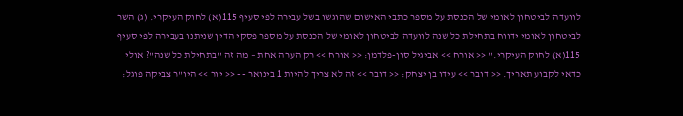לוועדה לביטחון לאומי של הכנסת על מספר כתבי האישום שהוגשו בשל עבירה לפי סעיף 115(א) לחוק העיקרי. (ג) השר לביטחון לאומי ידווח בתחילת כל שנה לוועדה לביטחון לאומי של הכנסת על מספר פסקי הדין שניתנו בעבירה לפי סעיף 115(א) לחוק העיקרי." << אורח >> אביגיל סון-פלדמן: << אורח >> רק הערה אחת – מה זה "בתחילת כל שנה"? אולי כדאי לקבוע תאריך. << דובר >> עידו בן יצחק: << דובר >> זה לא צריך להיות 1 בינואר - - << יור >> היו"ר צביקה פוגל: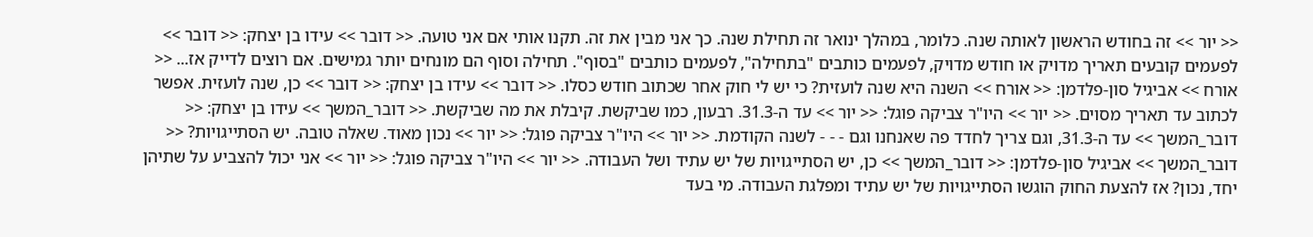<< יור >> זה בחודש הראשון לאותה שנה. כלומר, במהלך ינואר זה תחילת שנה. כך אני מבין את זה. תקנו אותי אם אני טועה. << דובר >> עידו בן יצחק: << דובר >> לפעמים קובעים תאריך מדויק או חודש מדויק, לפעמים כותבים "בתחילה", לפעמים כותבים "בסוף". תחילה וסוף הם מונחים יותר גמישים. אם רוצים לדייק אז... << אורח >> אביגיל סון-פלדמן: << אורח >> השנה היא שנה לועזית? כי יש לי חוק אחר שכתוב חודש כסלו. << דובר >> עידו בן יצחק: << דובר >> כן, שנה לועזית. אפשר לכתוב עד תאריך מסוים. << יור >> היו"ר צביקה פוגל: << יור >> עד ה-31.3. רבעון, כמו שביקשת. קיבלת את מה שביקשת. << דובר_המשך >> עידו בן יצחק: << דובר_המשך >> עד ה-31.3, וגם צריך לחדד פה שאנחנו וגם - - - לשנה הקודמת. << יור >> היו"ר צביקה פוגל: << יור >> נכון מאוד. שאלה טובה. יש הסתייגויות? << דובר_המשך >> אביגיל סון-פלדמן: << דובר_המשך >> כן, יש הסתייגויות של יש עתיד ושל העבודה. << יור >> היו"ר צביקה פוגל: << יור >> אני יכול להצביע על שתיהן יחד, נכון? אז להצעת החוק הוגשו הסתייגויות של יש עתיד ומפלגת העבודה. מי בעד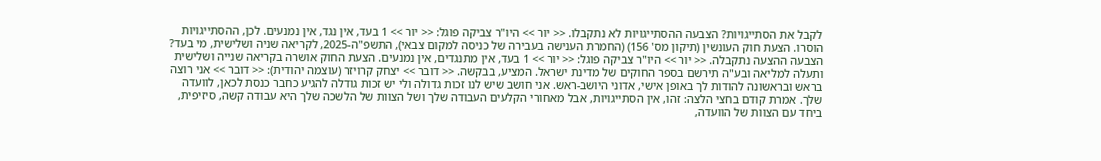לקבל את הסתייגויות? הצבעה ההסתייגויות לא נתקבלו. << יור >> היו"ר צביקה פוגל: << יור >> 1 בעד, אין נגד, אין נמנעים. לכן, ההסתייגויות הוסרו. הצעת חוק העונשין (תיקון מס' 156) (החמרת הענישה בעבירה של כניסה למקום צבאי), התשפ"ה-2025, לקריאה שניה ושלישית, מי בעד? הצבעה ההצעה נתקבלה. << יור >> היו"ר צביקה פוגל: << יור >> 1 בעד, אין מתנגדים, אין נמנעים. הצעת החוק אושרה בקריאה שנייה ושלישית ותעלה למליאה ובע"ה תירשם בספר החוקים של מדינת ישראל. המציע, בבקשה. << דובר >> יצחק קרויזר (עוצמה יהודית): << דובר >> אני רוצה בראש ובראשונה להודות לך באופן אישי, אדוני היושב-ראש. אני חושב שיש לנו זכות גדולה ולי יש זכות גודלה להגיע כחבר כנסת לכאן, לוועדה שלך. אמרת קודם בחצי הלצה: זהו, אין הסתייגויות, אבל מאחורי הקלעים העבודה שלך ושל הצוות של הלשכה שלך היא עבודה קשה, סיזיפית, ביחד עם הצוות של הוועדה,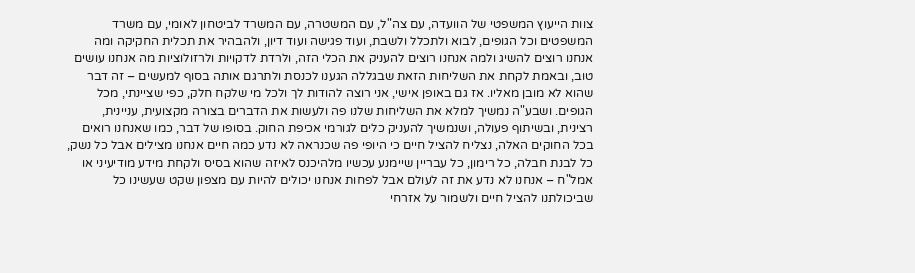צוות הייעוץ המשפטי של הוועדה, עם צה"ל, עם המשטרה, עם המשרד לביטחון לאומי, עם משרד המשפטים וכל הגופים, לבוא ולתכלל ולשבת, ועוד פגישה ועוד דיון, ולהבהיר את תכלית החקיקה ומה אנחנו רוצים להשיג ולמה אנחנו רוצים להעניק את הכלי הזה, ולרדת לדקויות ולרזולוציות מה אנחנו עושים טוב, ובאמת לקחת את השליחות הזאת שבגללה הגענו לכנסת ולתרגם אותה בסוף למעשים – זה דבר שהוא לא מובן מאליו. אז גם באופן אישי, אני רוצה להודות לך ולכל מי שלקח חלק, כפי שציינתי, מכל הגופים. ושבע"ה נמשיך למלא את השליחות שלנו פה ולעשות את הדברים בצורה מקצועית, עניינית, רצינית, ובשיתוף פעולה, ושנמשיך להעניק כלים לגורמי אכיפת החוק. בסופו של דבר, כמו שאנחנו רואים בכל החוקים האלה, נצליח להציל חיים כי היופי פה שכנראה לא נדע כמה חיים אנחנו מצילים אבל כל נשק, כל לבנת חבלה, כל רימון, כל עבריין שיימנע עכשיו מלהיכנס לאיזה שהוא בסיס ולקחת מידע מודיעיני או אמל"ח – אנחנו לא נדע את זה לעולם אבל לפחות אנחנו יכולים להיות עם מצפון שקט שעשינו כל שביכולתנו להציל חיים ולשמור על אזרחי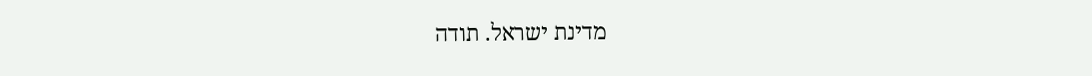מדינת ישראל. תודה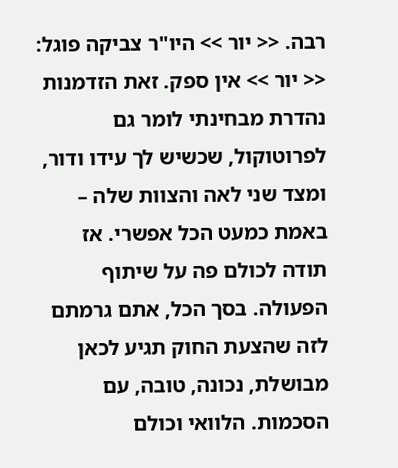רבה. << יור >> היו"ר צביקה פוגל: << יור >> אין ספק. זאת הזדמנות נהדרת מבחינתי לומר גם לפרוטוקול, שכשיש לך עידו ודור, ומצד שני לאה והצוות שלה – באמת כמעט הכל אפשרי. אז תודה לכולם פה על שיתוף הפעולה. בסך הכל, אתם גרמתם לזה שהצעת החוק תגיע לכאן מבושלת, נכונה, טובה, עם הסכמות. הלוואי וכולם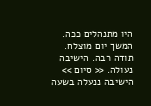היו מתנהלים ככה. המשך יום מוצלח. תודה רבה. הישיבה נעולה. << סיום >> הישיבה ננעלה בשעה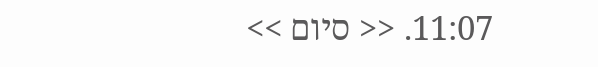11:07. << סיום >>